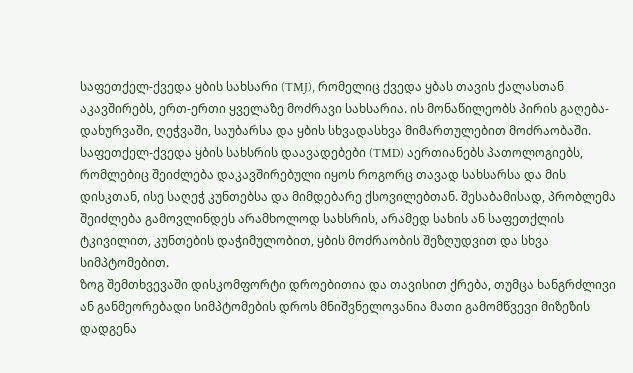საფეთქელ-ქვედა ყბის სახსარი (TMJ), რომელიც ქვედა ყბას თავის ქალასთან აკავშირებს, ერთ-ერთი ყველაზე მოძრავი სახსარია. ის მონაწილეობს პირის გაღება-დახურვაში, ღეჭვაში, საუბარსა და ყბის სხვადასხვა მიმართულებით მოძრაობაში.
საფეთქელ-ქვედა ყბის სახსრის დაავადებები (TMD) აერთიანებს პათოლოგიებს, რომლებიც შეიძლება დაკავშირებული იყოს როგორც თავად სახსარსა და მის დისკთან, ისე საღეჭ კუნთებსა და მიმდებარე ქსოვილებთან. შესაბამისად, პრობლემა შეიძლება გამოვლინდეს არამხოლოდ სახსრის, არამედ სახის ან საფეთქლის ტკივილით, კუნთების დაჭიმულობით, ყბის მოძრაობის შეზღუდვით და სხვა სიმპტომებით.
ზოგ შემთხვევაში დისკომფორტი დროებითია და თავისით ქრება, თუმცა ხანგრძლივი ან განმეორებადი სიმპტომების დროს მნიშვნელოვანია მათი გამომწვევი მიზეზის დადგენა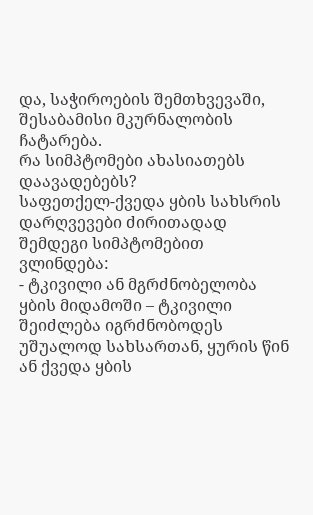და, საჭიროების შემთხვევაში, შესაბამისი მკურნალობის ჩატარება.
რა სიმპტომები ახასიათებს დაავადებებს?
საფეთქელ-ქვედა ყბის სახსრის დარღვევები ძირითადად შემდეგი სიმპტომებით ვლინდება:
- ტკივილი ან მგრძნობელობა ყბის მიდამოში – ტკივილი შეიძლება იგრძნობოდეს უშუალოდ სახსართან, ყურის წინ ან ქვედა ყბის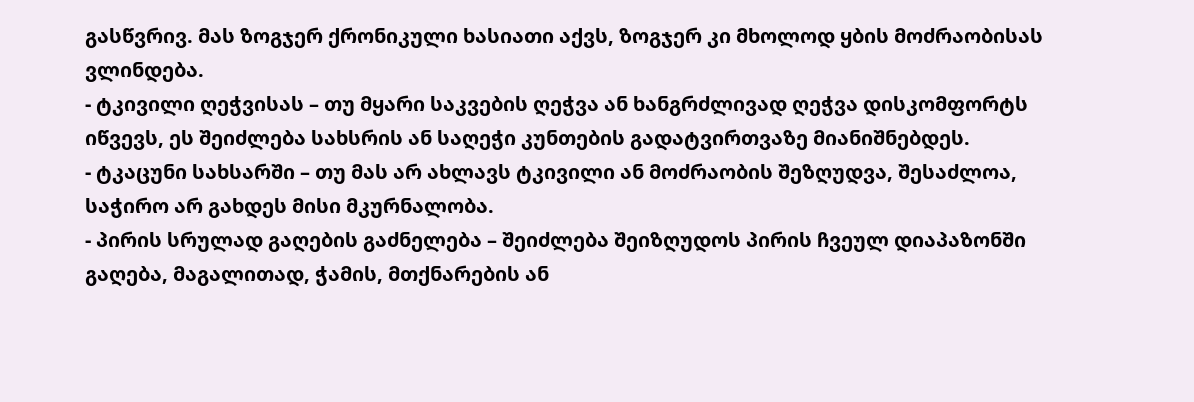გასწვრივ. მას ზოგჯერ ქრონიკული ხასიათი აქვს, ზოგჯერ კი მხოლოდ ყბის მოძრაობისას ვლინდება.
- ტკივილი ღეჭვისას – თუ მყარი საკვების ღეჭვა ან ხანგრძლივად ღეჭვა დისკომფორტს იწვევს, ეს შეიძლება სახსრის ან საღეჭი კუნთების გადატვირთვაზე მიანიშნებდეს.
- ტკაცუნი სახსარში – თუ მას არ ახლავს ტკივილი ან მოძრაობის შეზღუდვა, შესაძლოა, საჭირო არ გახდეს მისი მკურნალობა.
- პირის სრულად გაღების გაძნელება – შეიძლება შეიზღუდოს პირის ჩვეულ დიაპაზონში გაღება, მაგალითად, ჭამის, მთქნარების ან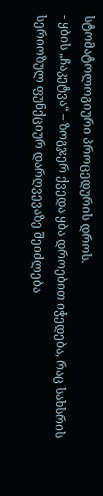სტომატოლოგიური პროცედურის დროს.
- ყბის „ჩაკეტვა“ – ზოგჯერ ქვედა ყბა დროებით იჭედება, რაც სახსრის სერიოზულ ფუნქციურ დარღვევაზე შეიძლება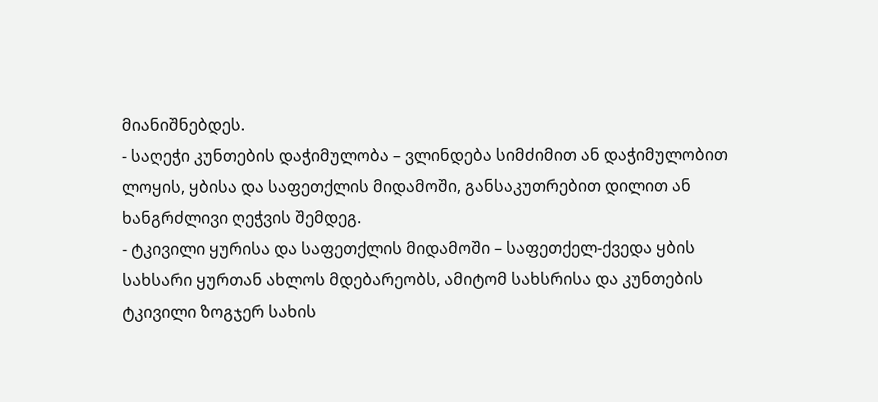მიანიშნებდეს.
- საღეჭი კუნთების დაჭიმულობა – ვლინდება სიმძიმით ან დაჭიმულობით ლოყის, ყბისა და საფეთქლის მიდამოში, განსაკუთრებით დილით ან ხანგრძლივი ღეჭვის შემდეგ.
- ტკივილი ყურისა და საფეთქლის მიდამოში – საფეთქელ-ქვედა ყბის სახსარი ყურთან ახლოს მდებარეობს, ამიტომ სახსრისა და კუნთების ტკივილი ზოგჯერ სახის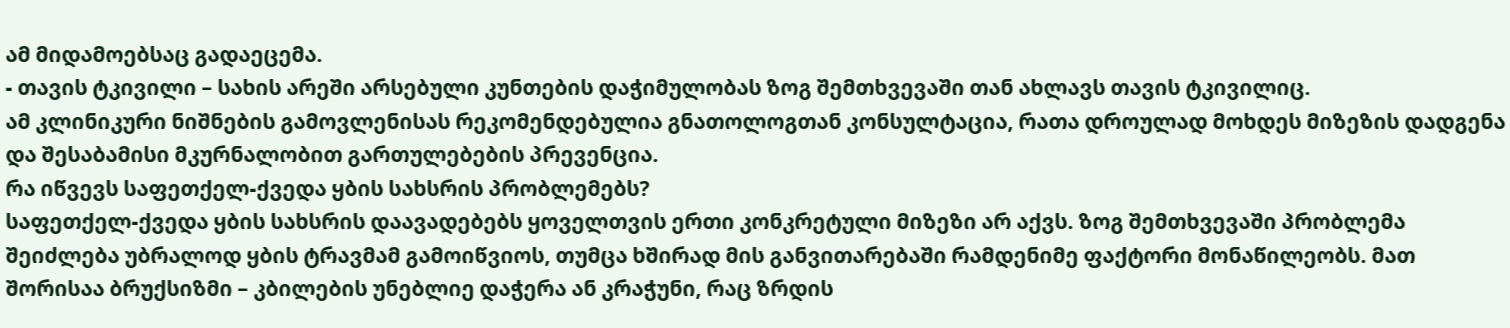ამ მიდამოებსაც გადაეცემა.
- თავის ტკივილი – სახის არეში არსებული კუნთების დაჭიმულობას ზოგ შემთხვევაში თან ახლავს თავის ტკივილიც.
ამ კლინიკური ნიშნების გამოვლენისას რეკომენდებულია გნათოლოგთან კონსულტაცია, რათა დროულად მოხდეს მიზეზის დადგენა და შესაბამისი მკურნალობით გართულებების პრევენცია.
რა იწვევს საფეთქელ-ქვედა ყბის სახსრის პრობლემებს?
საფეთქელ-ქვედა ყბის სახსრის დაავადებებს ყოველთვის ერთი კონკრეტული მიზეზი არ აქვს. ზოგ შემთხვევაში პრობლემა შეიძლება უბრალოდ ყბის ტრავმამ გამოიწვიოს, თუმცა ხშირად მის განვითარებაში რამდენიმე ფაქტორი მონაწილეობს. მათ შორისაა ბრუქსიზმი – კბილების უნებლიე დაჭერა ან კრაჭუნი, რაც ზრდის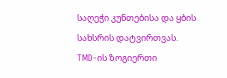საღეჭი კუნთებისა და ყბის სახსრის დატვირთვას.
TMD-ის ზოგიერთი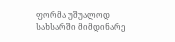ფორმა უშუალოდ სახსარში მიმდინარე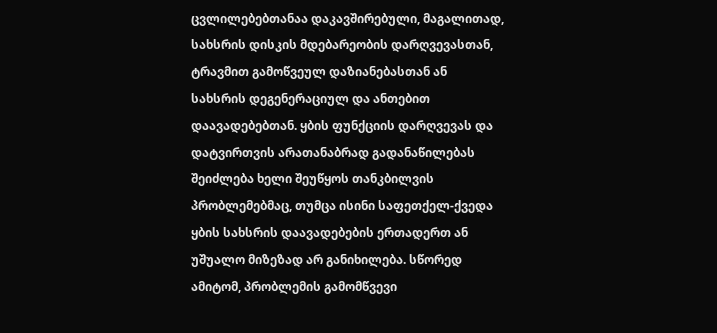ცვლილებებთანაა დაკავშირებული, მაგალითად, სახსრის დისკის მდებარეობის დარღვევასთან, ტრავმით გამოწვეულ დაზიანებასთან ან სახსრის დეგენერაციულ და ანთებით დაავადებებთან. ყბის ფუნქციის დარღვევას და დატვირთვის არათანაბრად გადანაწილებას შეიძლება ხელი შეუწყოს თანკბილვის პრობლემებმაც, თუმცა ისინი საფეთქელ-ქვედა ყბის სახსრის დაავადებების ერთადერთ ან უშუალო მიზეზად არ განიხილება. სწორედ ამიტომ, პრობლემის გამომწვევი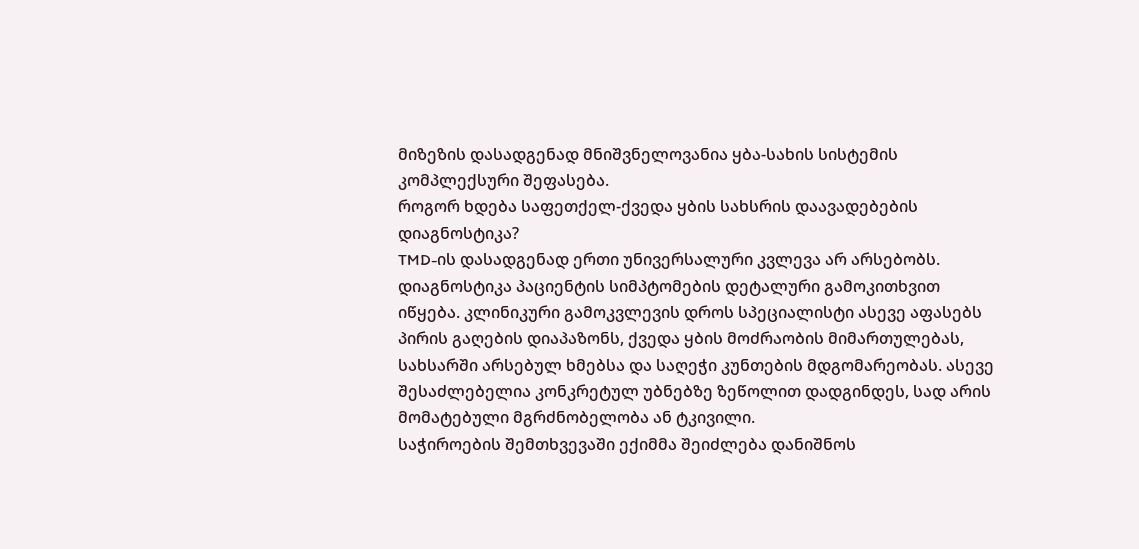მიზეზის დასადგენად მნიშვნელოვანია ყბა-სახის სისტემის კომპლექსური შეფასება.
როგორ ხდება საფეთქელ-ქვედა ყბის სახსრის დაავადებების დიაგნოსტიკა?
TMD-ის დასადგენად ერთი უნივერსალური კვლევა არ არსებობს. დიაგნოსტიკა პაციენტის სიმპტომების დეტალური გამოკითხვით იწყება. კლინიკური გამოკვლევის დროს სპეციალისტი ასევე აფასებს პირის გაღების დიაპაზონს, ქვედა ყბის მოძრაობის მიმართულებას, სახსარში არსებულ ხმებსა და საღეჭი კუნთების მდგომარეობას. ასევე შესაძლებელია კონკრეტულ უბნებზე ზეწოლით დადგინდეს, სად არის მომატებული მგრძნობელობა ან ტკივილი.
საჭიროების შემთხვევაში ექიმმა შეიძლება დანიშნოს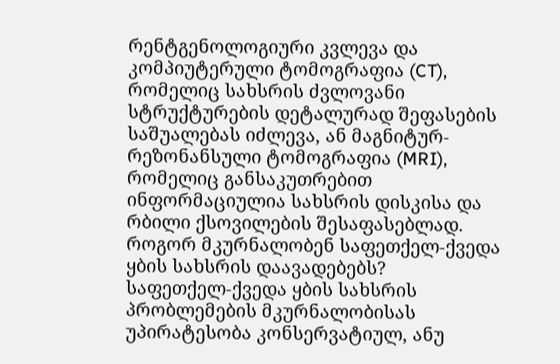რენტგენოლოგიური კვლევა და კომპიუტერული ტომოგრაფია (CT), რომელიც სახსრის ძვლოვანი სტრუქტურების დეტალურად შეფასების საშუალებას იძლევა, ან მაგნიტურ-რეზონანსული ტომოგრაფია (MRI), რომელიც განსაკუთრებით ინფორმაციულია სახსრის დისკისა და რბილი ქსოვილების შესაფასებლად.
როგორ მკურნალობენ საფეთქელ-ქვედა ყბის სახსრის დაავადებებს?
საფეთქელ-ქვედა ყბის სახსრის პრობლემების მკურნალობისას უპირატესობა კონსერვატიულ, ანუ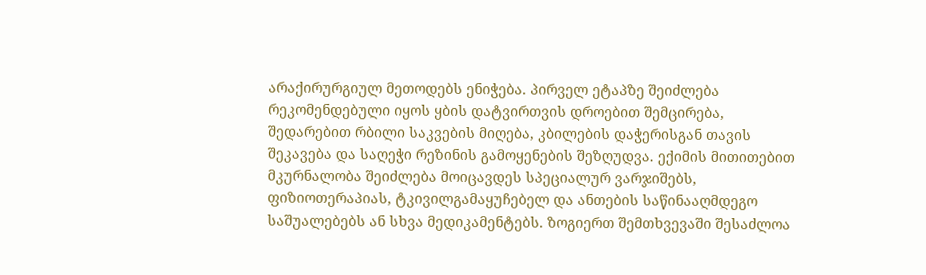არაქირურგიულ მეთოდებს ენიჭება. პირველ ეტაპზე შეიძლება რეკომენდებული იყოს ყბის დატვირთვის დროებით შემცირება, შედარებით რბილი საკვების მიღება, კბილების დაჭერისგან თავის შეკავება და საღეჭი რეზინის გამოყენების შეზღუდვა. ექიმის მითითებით მკურნალობა შეიძლება მოიცავდეს სპეციალურ ვარჯიშებს, ფიზიოთერაპიას, ტკივილგამაყუჩებელ და ანთების საწინააღმდეგო საშუალებებს ან სხვა მედიკამენტებს. ზოგიერთ შემთხვევაში შესაძლოა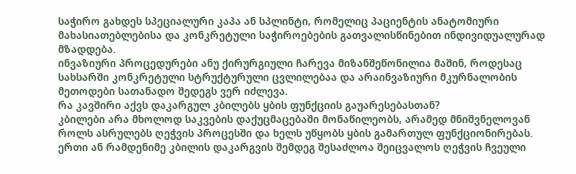საჭირო გახდეს სპეციალური კაპა ან სპლინტი, რომელიც პაციენტის ანატომიური მახასიათებლებისა და კონკრეტული საჭიროებების გათვალისწინებით ინდივიდუალურად მზადდება.
ინვაზიური პროცედურები ანუ ქირურგიული ჩარევა მიზანშეწონილია მაშინ, როდესაც სახსარში კონკრეტული სტრუქტურული ცვლილებაა და არაინვაზიური მკურნალობის მეთოდები სათანადო შედეგს ვერ იძლევა.
რა კავშირი აქვს დაკარგულ კბილებს ყბის ფუნქციის გაუარესებასთან?
კბილები არა მხოლოდ საკვების დაქუცმაცებაში მონაწილეობს, არამედ მნიშვნელოვან როლს ასრულებს ღეჭვის პროცესში და ხელს უწყობს ყბის გამართულ ფუნქციონირებას. ერთი ან რამდენიმე კბილის დაკარგვის შემდეგ შესაძლოა შეიცვალოს ღეჭვის ჩვეული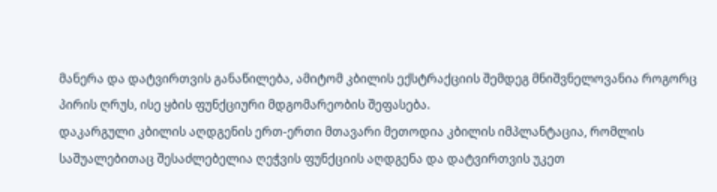მანერა და დატვირთვის განაწილება, ამიტომ კბილის ექსტრაქციის შემდეგ მნიშვნელოვანია როგორც პირის ღრუს, ისე ყბის ფუნქციური მდგომარეობის შეფასება.
დაკარგული კბილის აღდგენის ერთ-ერთი მთავარი მეთოდია კბილის იმპლანტაცია, რომლის საშუალებითაც შესაძლებელია ღეჭვის ფუნქციის აღდგენა და დატვირთვის უკეთ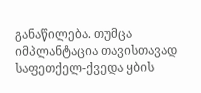განაწილება. თუმცა იმპლანტაცია თავისთავად საფეთქელ-ქვედა ყბის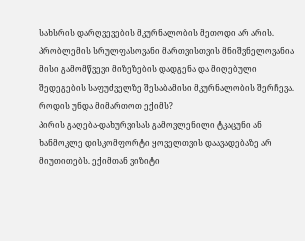სახსრის დარღვევების მკურნალობის მეთოდი არ არის. პრობლემის სრულფასოვანი მართვისთვის მნიშვნელოვანია მისი გამომწვევი მიზეზების დადგენა და მიღებული შედეგების საფუძველზე შესაბამისი მკურნალობის შერჩევა.
როდის უნდა მიმართოთ ექიმს?
პირის გაღება-დახურვისას გამოვლენილი ტკაცუნი ან ხანმოკლე დისკომფორტი ყოველთვის დაავადებაზე არ მიუთითებს. ექიმთან ვიზიტი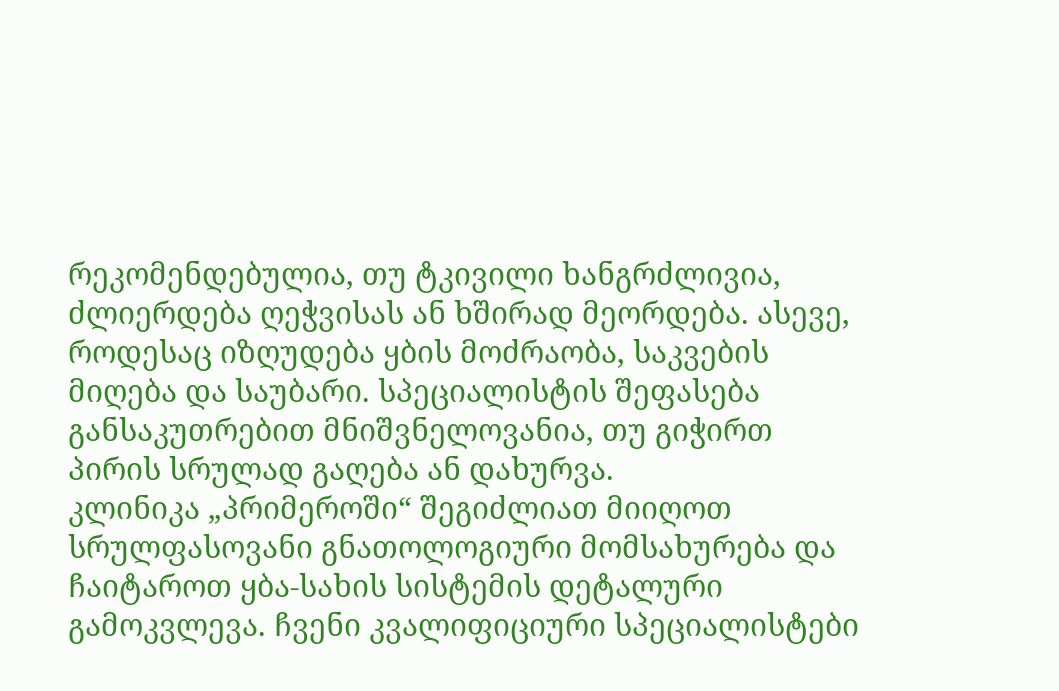რეკომენდებულია, თუ ტკივილი ხანგრძლივია, ძლიერდება ღეჭვისას ან ხშირად მეორდება. ასევე, როდესაც იზღუდება ყბის მოძრაობა, საკვების მიღება და საუბარი. სპეციალისტის შეფასება განსაკუთრებით მნიშვნელოვანია, თუ გიჭირთ პირის სრულად გაღება ან დახურვა.
კლინიკა „პრიმეროში“ შეგიძლიათ მიიღოთ სრულფასოვანი გნათოლოგიური მომსახურება და ჩაიტაროთ ყბა-სახის სისტემის დეტალური გამოკვლევა. ჩვენი კვალიფიციური სპეციალისტები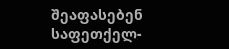შეაფასებენ საფეთქელ-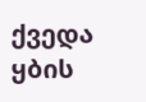ქვედა ყბის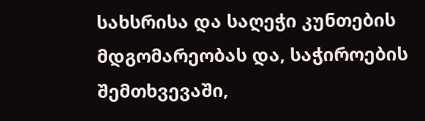სახსრისა და საღეჭი კუნთების მდგომარეობას და, საჭიროების შემთხვევაში,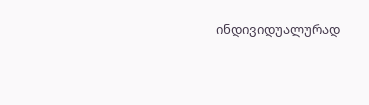ინდივიდუალურად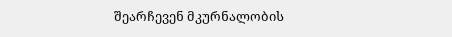შეარჩევენ მკურნალობის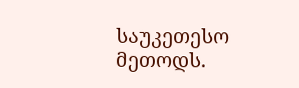საუკეთესო მეთოდს.